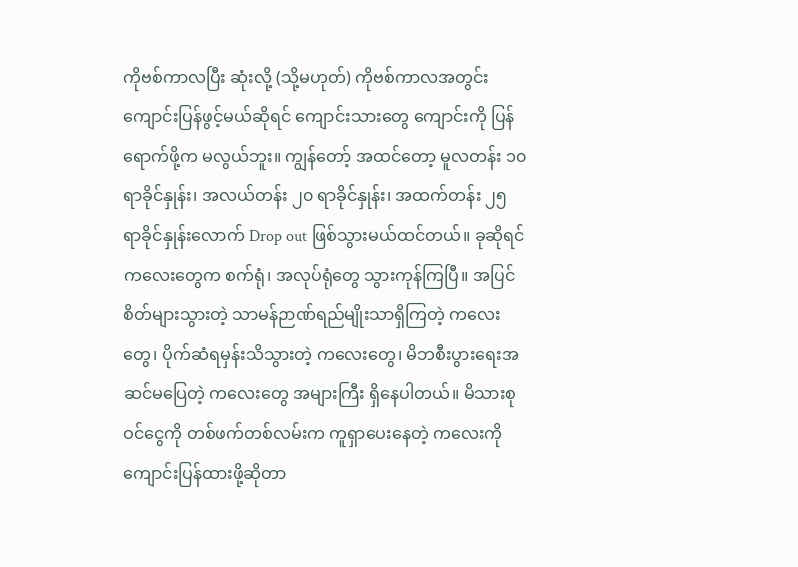ကိုဗစ်ကာလပြီး ဆုံးလို့ (သို့မဟုတ်) ကိုဗစ်ကာလအတွင်း ကျောင်းပြန်ဖွင့်မယ်ဆိုရင် ကျောင်းသားတွေ ကျောင်းကို ပြန်ရောက်ဖို့က မလွယ်ဘူး။ ကျွန်တော့် အထင်တော့ မူလတန်း ၁၀ ရာခိုင်နှုန်း၊ အလယ်တန်း ၂၀ ရာခိုင်နှုန်း၊ အထက်တန်း ၂၅ ရာခိုင်နှုန်းလောက် Drop out ဖြစ်သွားမယ်ထင်တယ်။ ခုဆိုရင် ကလေးတွေက စက်ရုံ၊ အလုပ်ရုံတွေ သွားကုန်ကြပြီ။ အပြင်စိတ်များသွားတဲ့ သာမန်ဉာဏ်ရည်မျိုးသာရှိကြတဲ့ ကလေးတွေ၊ ပိုက်ဆံရမှန်းသိသွားတဲ့ ကလေးတွေ၊ မိဘစီးပွားရေးအဆင်မပြေတဲ့ ကလေးတွေ အများကြီး ရှိနေပါတယ်။ မိသားစုဝင်ငွေကို တစ်ဖက်တစ်လမ်းက ကူရှာပေးနေတဲ့ ကလေးကို ကျောင်းပြန်ထားဖို့ဆိုတာ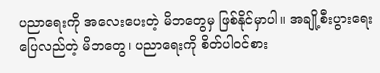ပညာရေးကို အလေးပေးတဲ့ မိဘတွေမှ ဖြစ်နိုင်မှာပါ။ အချို့စီးပွားရေးပြေလည်တဲ့ မိဘတွေ၊ ပညာရေးကို စိတ်ပါဝင်စား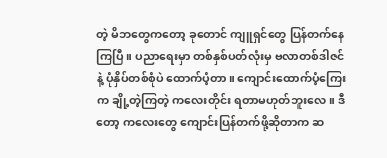တဲ့ မိဘတွေကတော့ ခုတောင် ကျူရှင်တွေ ပြန်တက်နေကြပြီ။ ပညာရေးမှာ တစ်နှစ်ပတ်လုံးမှ ဗလာတစ်ဒါဇင်နဲ့ ပုံနှိပ်တစ်စုံပဲ ထောက်ပံ့တာ။ ကျောင်းထောက်ပံ့ကြေးက ချို့တဲ့ကြတဲ့ ကလေးတိုင်း ရတာမဟုတ်ဘူးလေ။ ဒီတော့ ကလေးတွေ ကျောင်းပြန်တက်ဖို့ဆိုတာက ဆ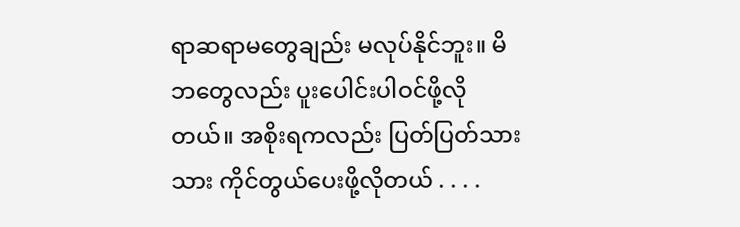ရာဆရာမတွေချည်း မလုပ်နိုင်ဘူး။ မိဘတွေလည်း ပူးပေါင်းပါဝင်ဖို့လိုတယ်။ အစိုးရကလည်း ပြတ်ပြတ်သားသား ကိုင်တွယ်ပေးဖို့လိုတယ် . . . .